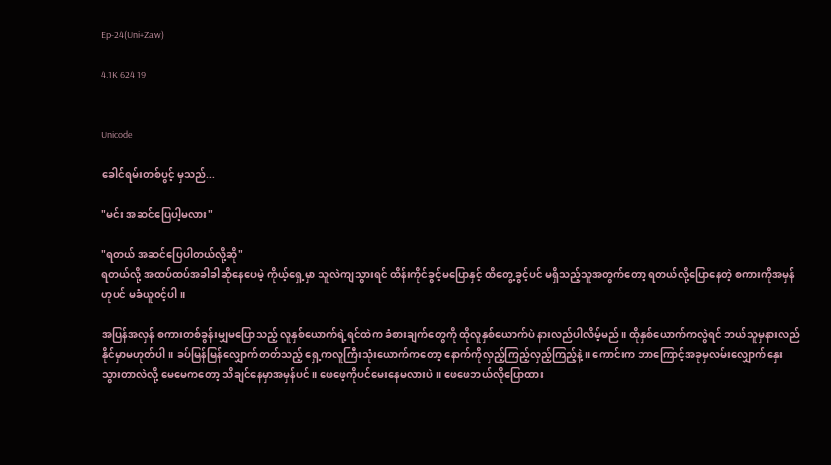Ep-24(Uni+Zaw)

4.1K 624 19


Unicode

ခေါင်ရမ်းတစ်ပွင့် မှသည်...

"မင်း အဆင်ပြေပါ့မလား"

"ရတယ် အဆင်ပြေပါတယ်လို့ဆို"
ရတယ်လို့ အထပ်ထပ်အခါခါဆိုနေပေမဲ့ ကိုယ့်ရှေ့မှာ သူလဲကျသွားရင် ထိန်းကိုင်ခွင့်မပြောနှင့် ထိတွေ့‌ခွင့်ပင် မရှိသည့်သူအတွက်တော့ ရတယ်လို့ပြောနေတဲ့ စကားကိုအမှန်ဟုပင် မခံယူ၀င့်ပါ။

အပြန်အလှန် စကားတစ်ခွန်းမျှမပြောသည့် လူနှစ်ယောက်ရဲ့ရင်ထဲက ခံစားချက်တွေကို ထိုလူနှစ်ယောက်ပဲ နားလည်ပါလိမ့်မည်။ ထိုနှစ်ယောက်ကလွဲရင် ဘယ်သူမှနားလည်နိုင်မှာမဟုတ်ပါ။ ခပ်မြန်မြန်လျှောက်တတ်သည့် ရှေ့ကလူကြီးသုံးယောက်‌ကတော့ နောက်ကိုလှည့်ကြည့်လှည့်ကြည့်နဲ့။ ကောင်းက ဘာကြောင့်အခုမှလမ်းလျှောက်နှေးသွားတာလဲလို့ မေမေကတော့ သိချင်နေမှာအမှန်ပင်။ ဖေဖေ့ကိုပင်မေးနေမလားပဲ။ ဖေဖေဘယ်လိုပြောထား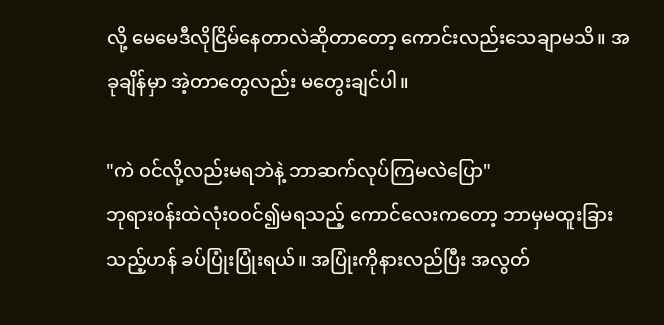လို့ မေမေဒီလိုငြိမ်နေတာလဲဆိုတာတော့ ကောင်းလည်းသေချာမသိ။ အခုချိန်မှာ အဲ့တာတွေလည်း မတွေးချင်ပါ။

"ကဲ ၀င်လို့လည်းမရဘဲနဲ့ ဘာဆက်လုပ်ကြမလဲပြော"
ဘုရား၀န်းထဲလုံး၀၀င်၍မရသည့် ကောင်လေးကတော့ ဘာမှမထူးခြားသည့်ဟန် ခပ်ပြုံးပြုံးရယ်။ အပြုံးကိုနားလည်ပြီး အလွတ်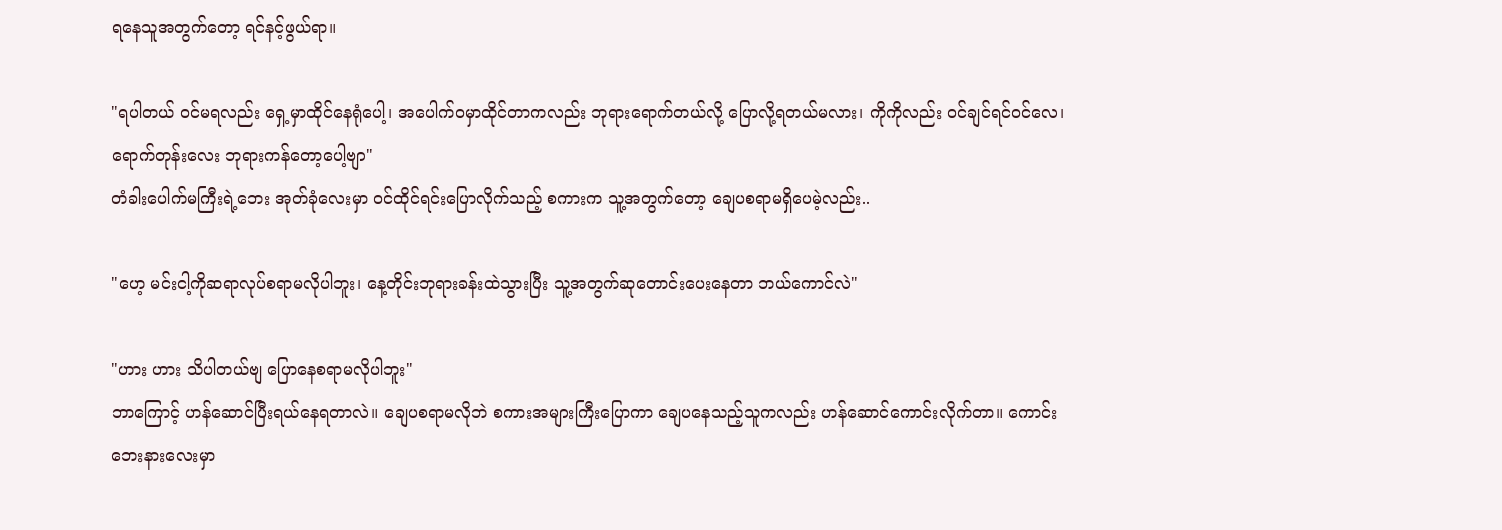ရနေသူအတွက်တော့ ရင်နင့်ဖွယ်ရာ။

"ရပါတယ် ၀င်မရလည်း ရှေ့မှာထိုင်နေရုံပေါ့၊ အပေါက်၀မှာထိုင်တာကလည်း ဘုရားရောက်တယ်လို့ ပြောလို့ရတယ်မလား၊ ကိုကိုလည်း ၀င်ချင်ရင်၀င်လေ၊ ရောက်တုန်းလေး ဘုရားကန်တော့ပေါ့ဗျာ"
တံခါးပေါက်မကြီးရဲ့ဘေး အုတ်ခုံလေးမှာ ၀င်ထိုင်ရင်းပြောလိုက်သည့် စကားက သူ့အတွက်တော့ ချေပစရာမရှိပေမဲ့လည်း..

"ဟေ့ မင်းငါ့ကိုဆရာလုပ်စရာမလိုပါဘူး၊ နေ့တိုင်းဘုရားခန်းထဲသွားပြီး သူ့အတွက်ဆုတောင်းပေးနေတာ ဘယ်ကောင်လဲ"

"ဟား ဟား သိပါတယ်ဗျ ပြောနေစရာမလိုပါဘူး"
ဘာကြောင့် ဟန်ဆောင်ပြီးရယ်နေရတာလဲ။ ချေပစရာမလိုဘဲ စကားအများကြီးပြောကာ ချေပနေသည့်သူကလည်း ဟန်ဆောင်ကောင်းလိုက်တာ။ ကောင်း ဘေးနားလေးမှာ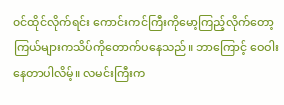၀င်ထိုင်လိုက်ရင်း ကောင်းကင်ကြီးကိုမော့ကြည့်လိုက်တော့ ကြယ်များကသိပ်ကိုတောက်ပနေသည်။ ဘာကြောင့် ‌ဝေဝါးနေတာပါလိမ့်။ လမင်းကြီးက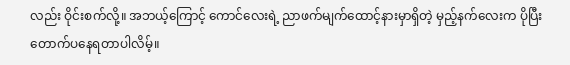လည်း ဝိုင်းစက်လို့။ အဘယ့်ကြောင့် ကောင်လေးရဲ့ ညာဖက်မျက်ထောင့်နားမှာရှိတဲ့ မှည့်နက်လေးက ပိုပြီး တောက်ပ‌နေရတာပါလိမ့်။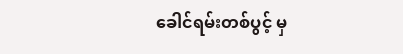ခေါင်ရမ်းတစ်ပွင့် မှ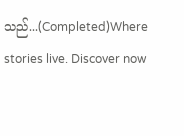သည်...(Completed)Where stories live. Discover now